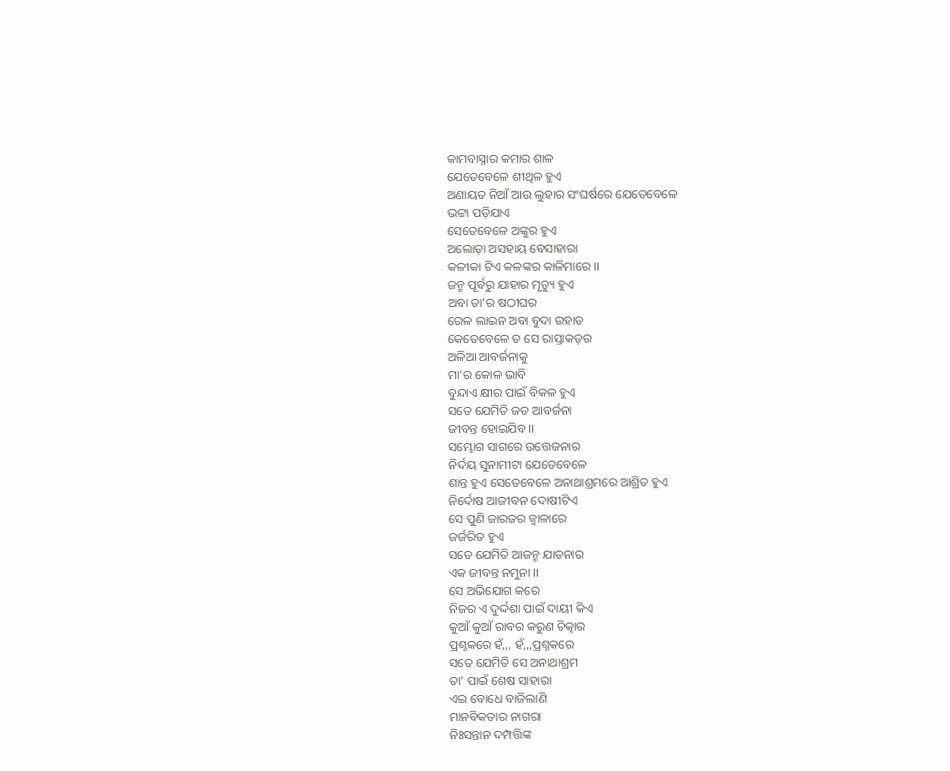କାମବାସ୍ନାର କମାର ଶାଳ
ଯେତେବେଳେ ଶୀଥିଳ ହୁଏ
ଅଣାୟତ ନିଆଁ ଆଉ ଲୁହାର ସଂଘର୍ଷରେ ଯେତେବେଳେ
ଭଟ୍ଟା ପଡ଼ିଯାଏ
ସେତେବେଳେ ଅଙ୍କୁର ହୁଏ
ଅଲୋଡ଼ା ଅସହାୟ ବେସାହାରା
କଳୀକା ଟିଏ କଳଙ୍କର କାଳିମାରେ ।।
ଜନ୍ମ ପୂର୍ବରୁ ଯାହାର ମୃତ୍ୟୁ ହୁଏ
ଅବା ତା’ର ଷଠୀଘର
ରେଳ ଲାଇନ ଅବା ବୁଦା ଉହାଡ
କେତେବେଳେ ତ ସେ ରାସ୍ତାକଡ଼ର
ଅଳିଆ ଆବର୍ଜନାକୁ
ମା’ର କୋଳ ଭାବି
ବୁନ୍ଦାଏ କ୍ଷୀର ପାଇଁ ବିକଳ ହୁଏ
ସତେ ଯେମିତି ଜଡ ଆବର୍ଜନା
ଜୀବନ୍ତ ହୋଇଯିବ ।।
ସମ୍ଭୋଗ ସାଗରେ ଉତ୍ତେଜନାର
ନିର୍ଦୟ ସୁନାମୀଟା ଯେତେବେଳେ
ଶାନ୍ତ ହୁଏ ସେତେବେଳେ ଅନାଥାଶ୍ରମରେ ଆଶ୍ରିତ ହୁଏ
ନିର୍ଦୋଷ ଆଜୀବନ ଦୋଷୀଟିଏ
ସେ ପୁଣି ଜାରଜର ଜ୍ବାଳାରେ
ଜର୍ଜରିତ ହୁଏ
ସତେ ଯେମିତି ଆଜନ୍ମ ଯାତନାର
ଏକ ଜୀବନ୍ତ ନମୁନା ।।
ସେ ଅଭିଯୋଗ କରେ
ନିଜର ଏ ଦୁର୍ଦ୍ଦଶା ପାଇଁ ଦାୟୀ କିଏ
କୁଆଁ କୁଆଁ ରାବର କରୁଣ ଚିତ୍କାର
ପ୍ରଶ୍ନକରେ ହଁ,,, ହଁ,,,ପ୍ରଶ୍ନକରେ
ସତେ ଯେମିତି ସେ ଅନାଥାଶ୍ରମ
ତା’ ପାଇଁ ଶେଷ ସାହାରା
ଏଇ ବୋଧେ ବାଜିଲାଣି
ମାନବିକତାର ନାଗରା
ନିଃସନ୍ତାନ ଦମ୍ପତ୍ତିଙ୍କ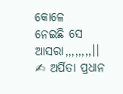କୋଳେ
ନେଇଛି ସେ ଆସରା,,,,,,,,।।
✍ ଅର୍ପିତା ପ୍ରଧାନ